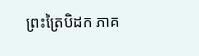ព្រះត្រៃបិដក ភាគ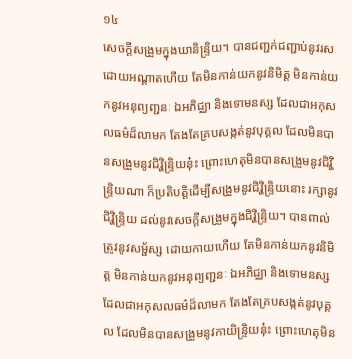១៤
សេចក្តីសង្រួមក្នុងឃានិន្ទ្រិយ។ បានជញ្ជក់ជញ្ជាប់នូវរសដោយអណ្តាតហើយ តែមិនកាន់យកនូវនិមិត្ត មិនកាន់យកនូវអនុព្យញ្ជនៈ ឯអភិជ្ឈា និងទោមនស្ស ដែលជាអកុសលធម៌ដ៏លាមក តែងតែគ្របសង្កត់នូវបុគ្គល ដែលមិនបានសង្រួមនូវជិវ្ហិន្ទ្រិយនុ៎ះ ព្រោះហេតុមិនបានសង្រួមនូវជិវ្ហិន្ទ្រិយណា ក៏ប្រតិបត្តិដើម្បីសង្រួមនូវជិវ្ហិន្ទ្រិយនោះ រក្សានូវជិវ្ហិន្ទ្រិយ ដល់នូវសេចក្តីសង្រួមក្នុងជិវ្ហិន្ទ្រិយ។ បានពាល់ត្រូវនូវសម្ផ័ស្ស ដោយកាយហើយ តែមិនកាន់យកនូវនិមិត្ត មិនកាន់យកនូវអនុព្យញ្ជនៈ ឯអភិជ្ឈា និងទោមនស្ស ដែលជាអកុសលធម៌ដ៏លាមក តែងតែគ្របសង្កត់នូវបុគ្គល ដែលមិនបានសង្រួមនូវកាយិន្ទ្រិយនុ៎ះ ព្រោះហេតុមិន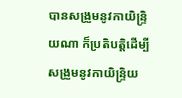បានសង្រួមនូវកាយិន្ទ្រិយណា ក៏ប្រតិបត្តិដើម្បីសង្រួមនូវកាយិន្ទ្រិយ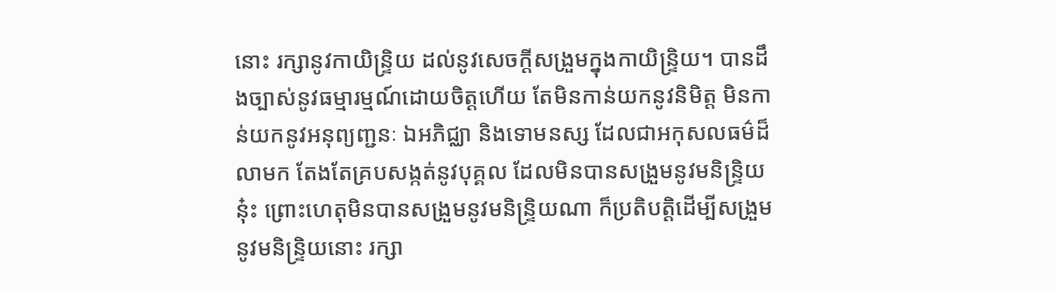នោះ រក្សានូវកាយិន្ទ្រិយ ដល់នូវសេចក្តីសង្រួមក្នុងកាយិន្ទ្រិយ។ បានដឹងច្បាស់នូវធម្មារម្មណ៍ដោយចិត្តហើយ តែមិនកាន់យកនូវនិមិត្ត មិនកាន់យកនូវអនុព្យញ្ជនៈ ឯអភិជ្ឈា និងទោមនស្ស ដែលជាអកុសលធម៌ដ៏លាមក តែងតែគ្របសង្កត់នូវបុគ្គល ដែលមិនបានសង្រួមនូវមនិន្ទ្រិយនុ៎ះ ព្រោះហេតុមិនបានសង្រួមនូវមនិន្ទ្រិយណា ក៏ប្រតិបត្តិដើម្បីសង្រួមនូវមនិន្ទ្រិយនោះ រក្សា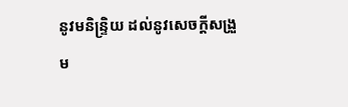នូវមនិន្ទ្រិយ ដល់នូវសេចក្តីសង្រួម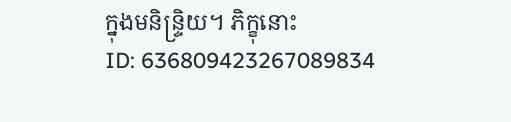ក្នុងមនិន្ទ្រិយ។ ភិក្ខុនោះ
ID: 636809423267089834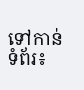ទៅកាន់ទំព័រ៖